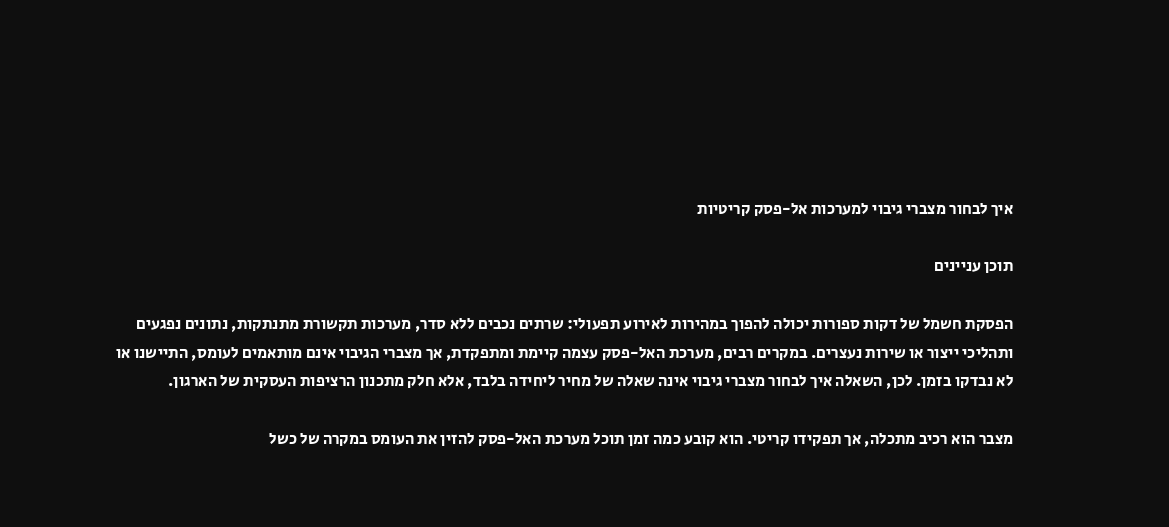איך לבחור מצברי גיבוי למערכות אל-פסק קריטיות

תוכן עניינים

הפסקת חשמל של דקות ספורות יכולה להפוך במהירות לאירוע תפעולי: שרתים נכבים ללא סדר, מערכות תקשורת מתנתקות, נתונים נפגעים ותהליכי ייצור או שירות נעצרים. במקרים רבים, מערכת האל-פסק עצמה קיימת ומתפקדת, אך מצברי הגיבוי אינם מותאמים לעומס, התיישנו או לא נבדקו בזמן. לכן, השאלה איך לבחור מצברי גיבוי אינה שאלה של מחיר ליחידה בלבד, אלא חלק מתכנון הרציפות העסקית של הארגון.

מצבר הוא רכיב מתכלה, אך תפקידו קריטי. הוא קובע כמה זמן תוכל מערכת האל-פסק להזין את העומס במקרה של כשל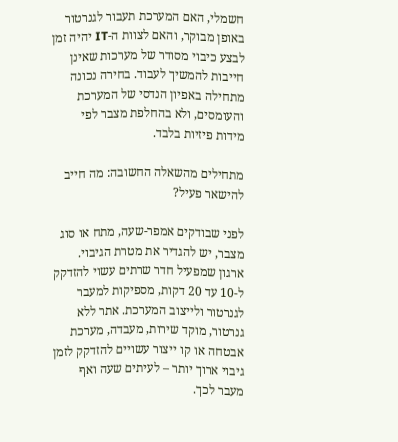חשמלי, האם המערכת תעבור לגנרטור באופן מבוקר, והאם לצוות ה-IT יהיה זמן לבצע כיבוי מסודר של מערכות שאינן חייבות להמשיך לעבוד. בחירה נכונה מתחילה באפיון הנדסי של המערכת והעומסים, ולא בהחלפת מצבר לפי מידות פיזיות בלבד.

מתחילים מהשאלה החשובה: מה חייב להישאר פעיל?

לפני שבודקים אמפר-שעה, מתח או סוג מצבר, יש להגדיר את מטרת הגיבוי. ארגון שמפעיל חדר שרתים עשוי להזדקק ל-10 עד 20 דקות, מספיקות למעבר לגנרטור ולייצוב המערכת. אתר ללא גנרטור, מוקד שירות, מעבדה, מערכת אבטחה או קו ייצור עשויים להזדקק לזמן גיבוי ארוך יותר – לעיתים שעה ואף מעבר לכך.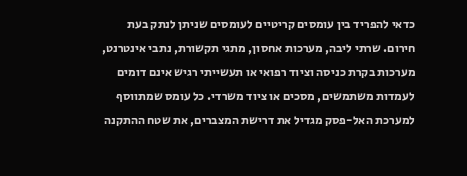כדאי להפריד בין עומסים קריטיים לעומסים שניתן לנתק בעת חירום. שרתי ליבה, מערכות אחסון, מתגי תקשורת, נתבי אינטרנט, מערכות בקרת כניסה וציוד רפואי או תעשייתי רגיש אינם דומים לעמדות משתמשים, מסכים או ציוד משרדי. כל עומס שמתווסף למערכת האל-פסק מגדיל את דרישת המצברים, את שטח ההתקנה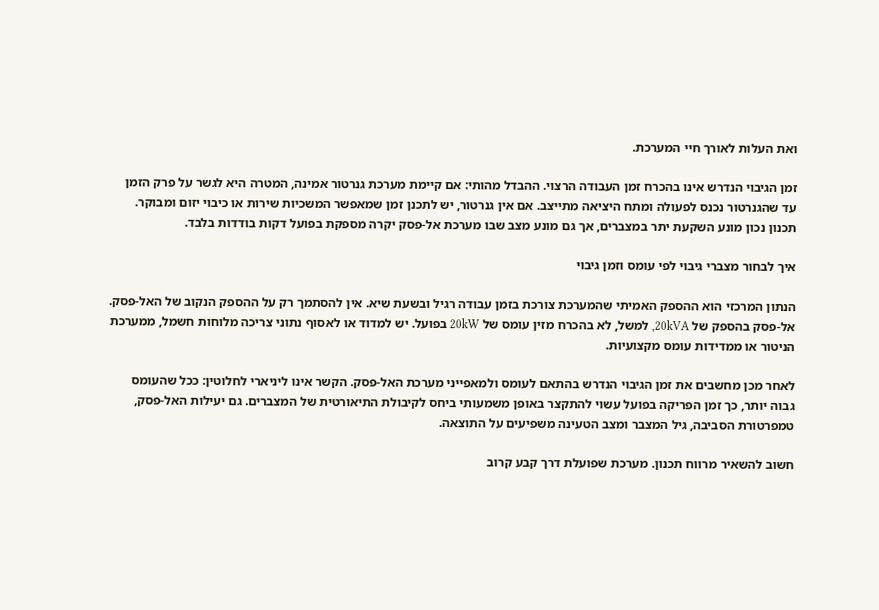ואת העלות לאורך חיי המערכת.

זמן הגיבוי הנדרש אינו בהכרח זמן העבודה הרצוי. ההבדל מהותי: אם קיימת מערכת גנרטור אמינה, המטרה היא לגשר על פרק הזמן עד שהגנרטור נכנס לפעולה ומתח היציאה מתייצב. אם אין גנרטור, יש לתכנן זמן שמאפשר המשכיות שירות או כיבוי יזום ומבוקר. תכנון נכון מונע השקעת יתר במצברים, אך גם מונע מצב שבו מערכת אל-פסק יקרה מספקת בפועל דקות בודדות בלבד.

איך לבחור מצברי גיבוי לפי עומס וזמן גיבוי

הנתון המרכזי הוא ההספק האמיתי שהמערכת צורכת בזמן עבודה רגיל ובשעת שיא. אין להסתמך רק על ההספק הנקוב של האל-פסק. אל-פסק בהספק של 20kVA, למשל, לא בהכרח מזין עומס של 20kW בפועל. יש למדוד או לאסוף נתוני צריכה מלוחות חשמל, ממערכת הניטור או ממדידות עומס מקצועיות.

לאחר מכן מחשבים את זמן הגיבוי הנדרש בהתאם לעומס ולמאפייני מערכת האל-פסק. הקשר אינו ליניארי לחלוטין: ככל שהעומס גבוה יותר, כך זמן הפריקה בפועל עשוי להתקצר באופן משמעותי ביחס לקיבולת התיאורטית של המצברים. גם יעילות האל-פסק, טמפרטורת הסביבה, גיל המצבר ומצב הטעינה משפיעים על התוצאה.

חשוב להשאיר מרווח תכנון. מערכת שפועלת דרך קבע קרוב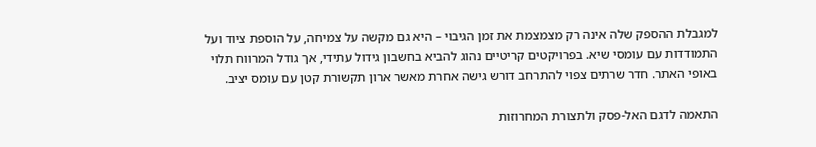למגבלת ההספק שלה אינה רק מצמצמת את זמן הגיבוי – היא גם מקשה על צמיחה, על הוספת ציוד ועל התמודדות עם עומסי שיא. בפרויקטים קריטיים נהוג להביא בחשבון גידול עתידי, אך גודל המרווח תלוי באופי האתר. חדר שרתים צפוי להתרחב דורש גישה אחרת מאשר ארון תקשורת קטן עם עומס יציב.

התאמה לדגם האל-פסק ולתצורת המחרוזות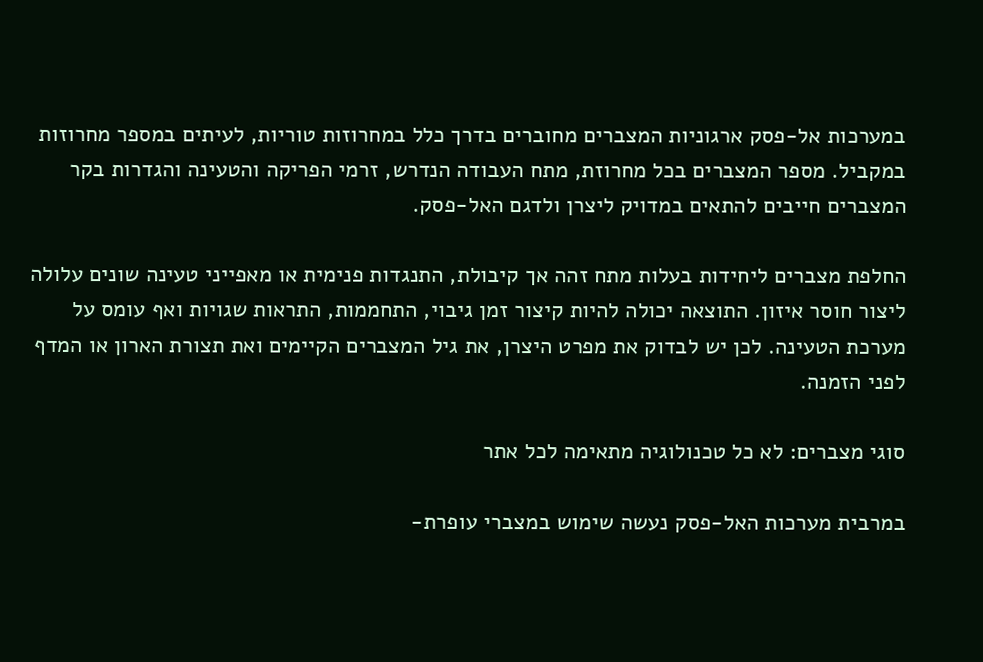במערכות אל-פסק ארגוניות המצברים מחוברים בדרך כלל במחרוזות טוריות, לעיתים במספר מחרוזות במקביל. מספר המצברים בכל מחרוזת, מתח העבודה הנדרש, זרמי הפריקה והטעינה והגדרות בקר המצברים חייבים להתאים במדויק ליצרן ולדגם האל-פסק.

החלפת מצברים ליחידות בעלות מתח זהה אך קיבולת, התנגדות פנימית או מאפייני טעינה שונים עלולה ליצור חוסר איזון. התוצאה יכולה להיות קיצור זמן גיבוי, התחממות, התראות שגויות ואף עומס על מערכת הטעינה. לכן יש לבדוק את מפרט היצרן, את גיל המצברים הקיימים ואת תצורת הארון או המדף לפני הזמנה.

סוגי מצברים: לא כל טכנולוגיה מתאימה לכל אתר

במרבית מערכות האל-פסק נעשה שימוש במצברי עופרת-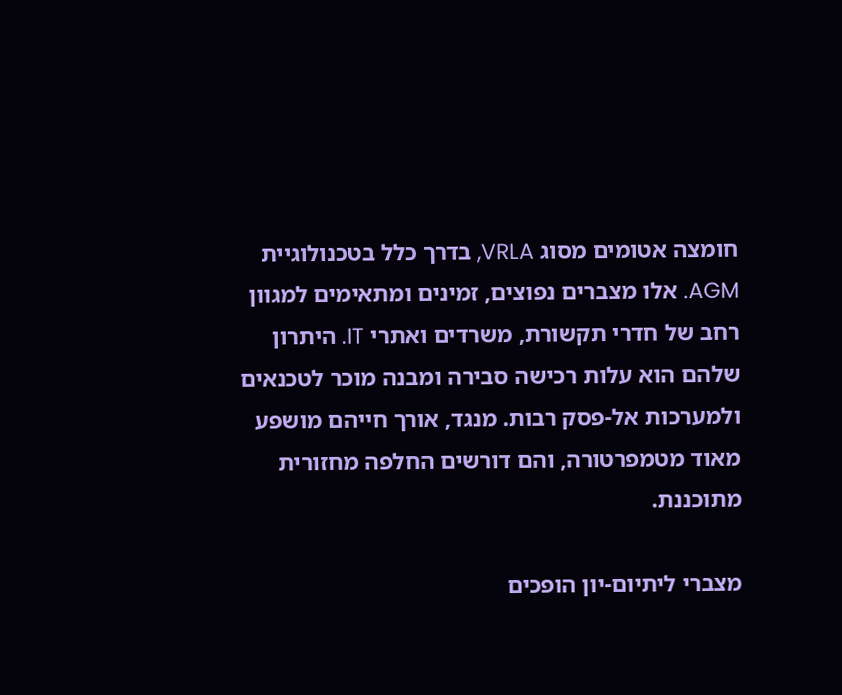חומצה אטומים מסוג VRLA, בדרך כלל בטכנולוגיית AGM. אלו מצברים נפוצים, זמינים ומתאימים למגוון רחב של חדרי תקשורת, משרדים ואתרי IT. היתרון שלהם הוא עלות רכישה סבירה ומבנה מוכר לטכנאים ולמערכות אל-פסק רבות. מנגד, אורך חייהם מושפע מאוד מטמפרטורה, והם דורשים החלפה מחזורית מתוכננת.

מצברי ליתיום-יון הופכים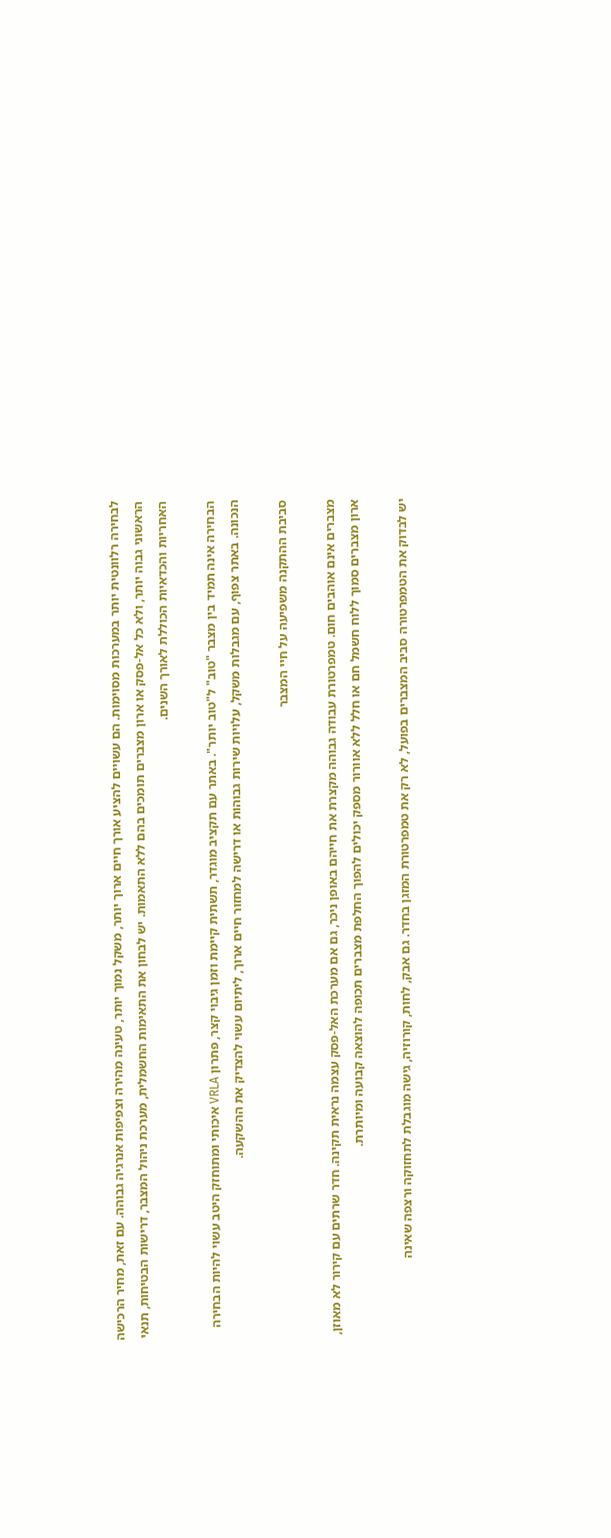לבחירה רלוונטית יותר במערכות מסוימות. הם עשויים להציע אורך חיים ארוך יותר, משקל נמוך יותר, טעינה מהירה וצפיפות אנרגיה גבוהה. עם זאת, מחיר הרכישה הראשוני גבוה יותר, ולא כל אל-פסק או ארון מצברים תומכים בהם ללא התאמות. יש לבחון את התאימות החשמלית, מערכת ניהול המצבר, דרישות הבטיחות, תנאי האחריות והכדאיות הכוללת לאורך השנים.

הבחירה אינה תמיד בין מצבר "טוב" ל"טוב יותר". באתר עם תקציב מוגדר, תשתית קיימת וזמן גיבוי קצר, פתרון VRLA איכותי ומתוחזק היטב עשוי להיות הבחירה הנכונה. באתר צפוף, עם מגבלות משקל, עלויות שירות גבוהות או דרישה למחזור חיים ארוך, ליתיום עשוי להצדיק את ההשקעה.

סביבת ההתקנה משפיעה על חיי המצבר

מצברים אינם אוהבים חום. טמפרטורת עבודה גבוהה מקצרת את חייהם באופן ניכר, גם אם מערכת האל-פסק עצמה נראית תקינה. חדר שרתים עם קירור לא מאוזן, ארון מצברים סמוך ללוח חשמל חם או חלל ללא אוורור מספק יכולים להפוך החלפת מצברים תכופה להוצאה קבועה ומיותרת.

יש לבדוק את הטמפרטורה סביב המצברים בפועל, לא רק את טמפרטורת המזגן בחדר. גם אבק, לחות, קורוזיה, גישה מוגבלת לתחזוקה ורצפה שאינה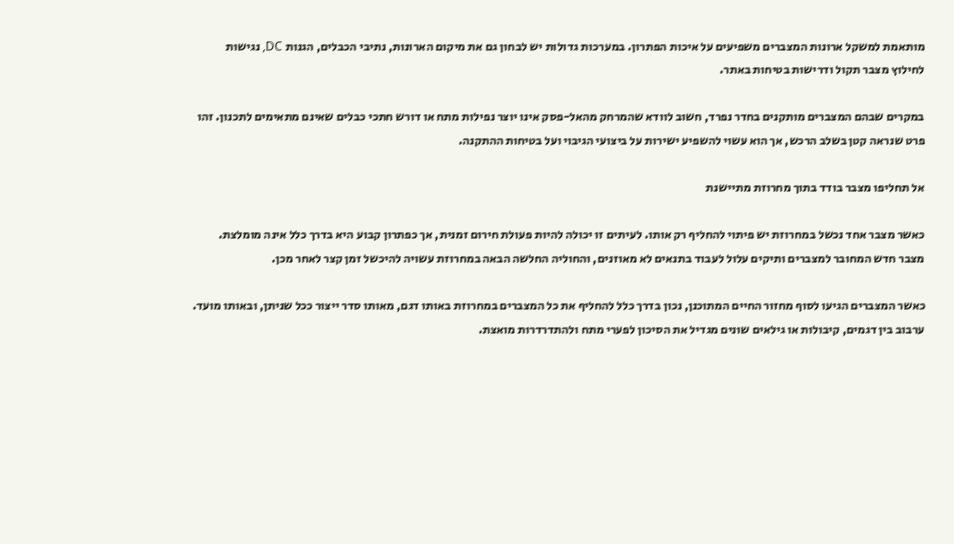מותאמת למשקל ארונות המצברים משפיעים על איכות הפתרון. במערכות גדולות יש לבחון גם את מיקום הארונות, נתיבי הכבלים, הגנות DC, נגישות לחילוץ מצבר תקול ודרישות בטיחות באתר.

במקרים שבהם המצברים מותקנים בחדר נפרד, חשוב לוודא שהמרחק מהאל-פסק אינו יוצר נפילות מתח או דורש חתכי כבלים שאינם מתאימים לתכנון. זהו פרט שנראה קטן בשלב הרכש, אך הוא עשוי להשפיע ישירות על ביצועי הגיבוי ועל בטיחות ההתקנה.

אל תחליפו מצבר בודד בתוך מחרוזת מתיישנת

כאשר מצבר אחד נכשל במחרוזת יש פיתוי להחליף רק אותו. לעיתים זו יכולה להיות פעולת חירום זמנית, אך כפתרון קבוע היא בדרך כלל אינה מומלצת. מצבר חדש המחובר למצברים ותיקים עלול לעבוד בתנאים לא מאוזנים, והחוליה החלשה הבאה במחרוזת עשויה להיכשל זמן קצר לאחר מכן.

כאשר המצברים הגיעו לסוף מחזור החיים המתוכנן, נכון בדרך כלל להחליף את כל המצברים במחרוזת באותו דגם, מאותו סדר ייצור ככל שניתן, ובאותו מועד. ערבוב בין דגמים, קיבולות או גילאים שונים מגדיל את הסיכון לפערי מתח ולהתדרדרות מואצת.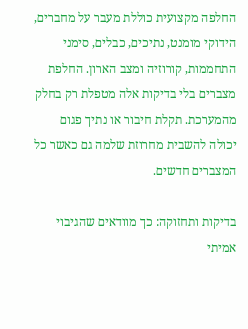החלפה מקצועית כוללת מעבר על מחברים, הידוקי מומנט, נתיכים, כבלים, סימני התחממות, קורוזיה ומצב הארון. החלפת מצברים בלי בדיקות אלה מטפלת רק בחלק מהמערכת. תקלת חיבור או נתיך פגום יכולה להשבית מחרוזת שלמה גם כאשר כל המצברים חדשים.

בדיקות ותחזוקה: כך מוודאים שהגיבוי אמיתי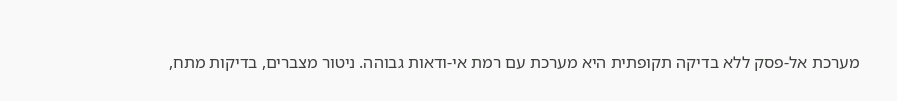מערכת אל-פסק ללא בדיקה תקופתית היא מערכת עם רמת אי-ודאות גבוהה. ניטור מצברים, בדיקות מתח,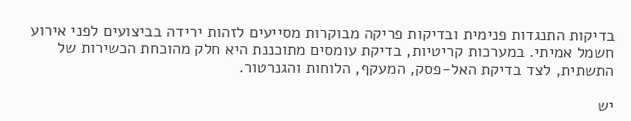בדיקות התנגדות פנימית ובדיקות פריקה מבוקרות מסייעים לזהות ירידה בביצועים לפני אירוע חשמל אמיתי. במערכות קריטיות, בדיקת עומסים מתוכננת היא חלק מהוכחת הכשירות של התשתית, לצד בדיקת האל-פסק, המעקף, הלוחות והגנרטור.

יש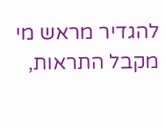להגדיר מראש מי מקבל התראות,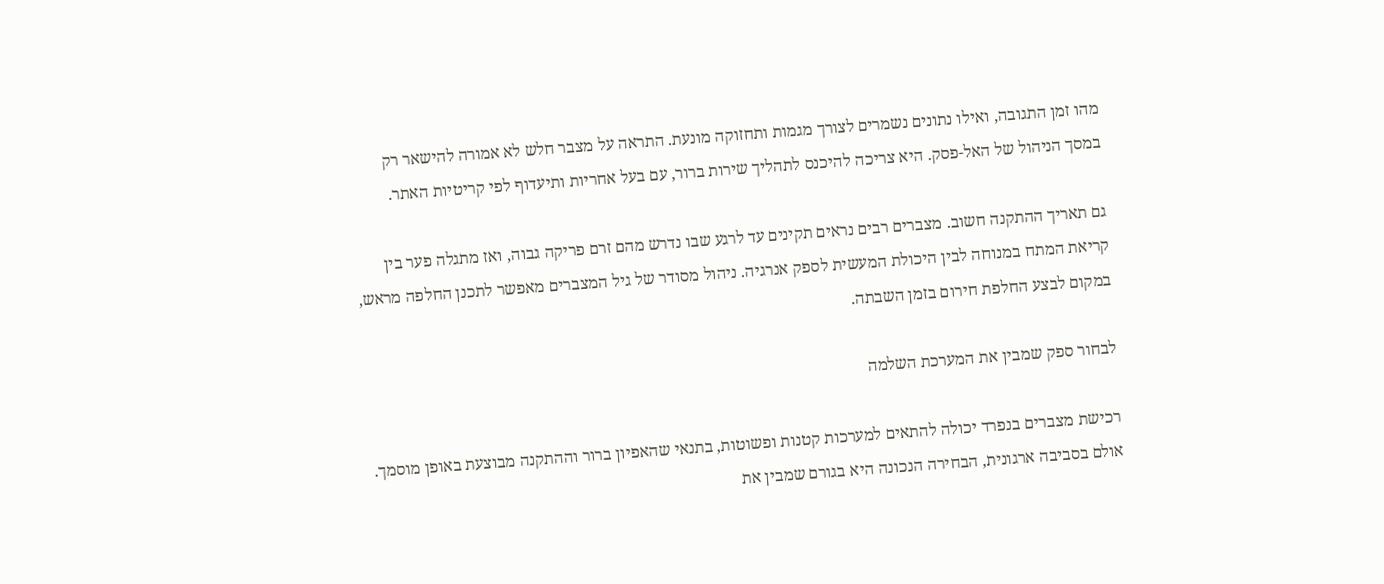מהו זמן התגובה, ואילו נתונים נשמרים לצורך מגמות ותחזוקה מונעת. התראה על מצבר חלש לא אמורה להישאר רק במסך הניהול של האל-פסק. היא צריכה להיכנס לתהליך שירות ברור, עם בעל אחריות ותיעדוף לפי קריטיות האתר.

גם תאריך ההתקנה חשוב. מצברים רבים נראים תקינים עד לרגע שבו נדרש מהם זרם פריקה גבוה, ואז מתגלה פער בין קריאת המתח במנוחה לבין היכולת המעשית לספק אנרגיה. ניהול מסודר של גיל המצברים מאפשר לתכנן החלפה מראש, במקום לבצע החלפת חירום בזמן השבתה.

לבחור ספק שמבין את המערכת השלמה

רכישת מצברים בנפרד יכולה להתאים למערכות קטנות ופשוטות, בתנאי שהאפיון ברור וההתקנה מבוצעת באופן מוסמך. אולם בסביבה ארגונית, הבחירה הנכונה היא בגורם שמבין את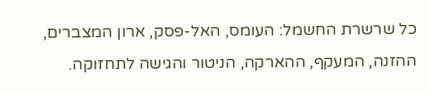כל שרשרת החשמל: העומס, האל-פסק, ארון המצברים, ההזנה, המעקף, ההארקה, הניטור והגישה לתחזוקה.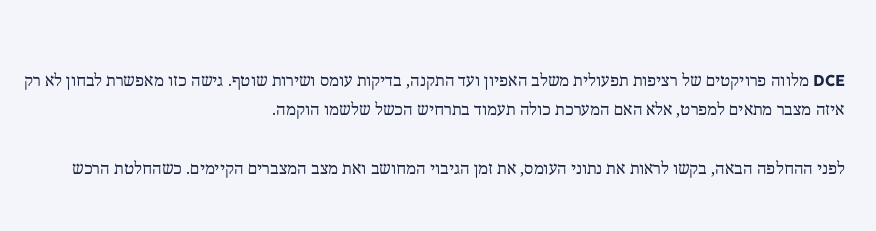DCE מלווה פרויקטים של רציפות תפעולית משלב האפיון ועד התקנה, בדיקות עומס ושירות שוטף. גישה כזו מאפשרת לבחון לא רק איזה מצבר מתאים למפרט, אלא האם המערכת כולה תעמוד בתרחיש הכשל שלשמו הוקמה.

לפני ההחלפה הבאה, בקשו לראות את נתוני העומס, את זמן הגיבוי המחושב ואת מצב המצברים הקיימים. כשהחלטת הרכש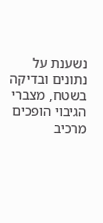נשענת על נתונים ובדיקה בשטח, מצברי הגיבוי הופכים מרכיב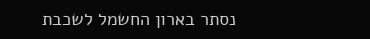נסתר בארון החשמל לשכבת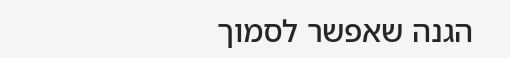הגנה שאפשר לסמוך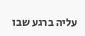עליה ברגע שבו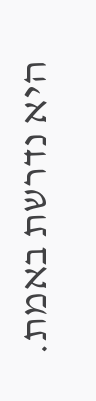היא נדרשת באמת.